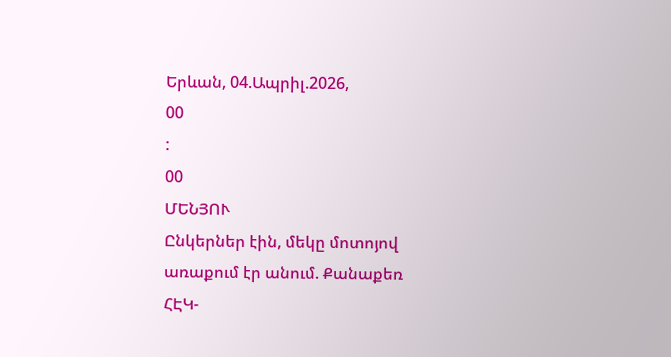Երևան, 04.Ապրիլ.2026,
00
:
00
ՄԵՆՅՈՒ
Ընկերներ էին, մեկը մոտոյով առաքում էր անում. Քանաքեռ ՀԷԿ-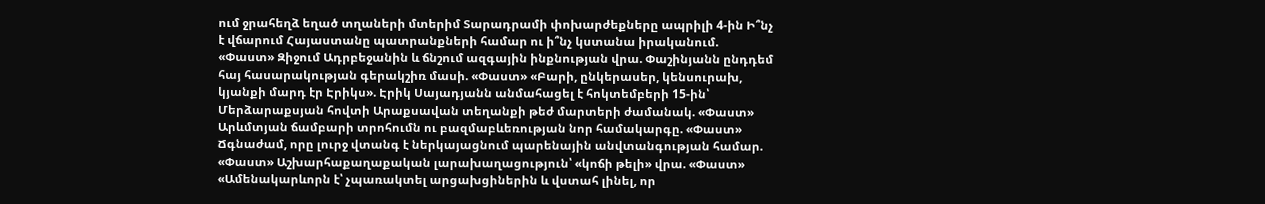ում ջրահեղձ եղած տղաների մտերիմ Տարադրամի փոխարժեքները ապրիլի 4-ին Ի՞նչ է վճարում Հայաստանը պատրանքների համար ու ի՞նչ կստանա իրականում. «Փաստ» Զիջում Ադրբեջանին և ճնշում ազգային ինքնության վրա. Փաշինյանն ընդդեմ հայ հասարակության գերակշիռ մասի. «Փաստ» «Բարի, ընկերասեր, կենսուրախ, կյանքի մարդ էր Էրիկս». Էրիկ Սայադյանն անմահացել է հոկտեմբերի 15-ին՝ Մերձարաքսյան հովտի Արաքսավան տեղանքի թեժ մարտերի ժամանակ. «Փաստ» Արևմտյան ճամբարի տրոհումն ու բազմաբևեռության նոր համակարգը. «Փաստ» Ճգնաժամ, որը լուրջ վտանգ է ներկայացնում պարենային անվտանգության համար. «Փաստ» Աշխարհաքաղաքական լարախաղացություն՝ «կոճի թելի» վրա. «Փաստ» «Ամենակարևորն է՝ չպառակտել արցախցիներին և վստահ լինել, որ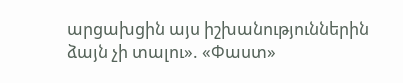արցախցին այս իշխանություններին ձայն չի տալու». «Փաստ»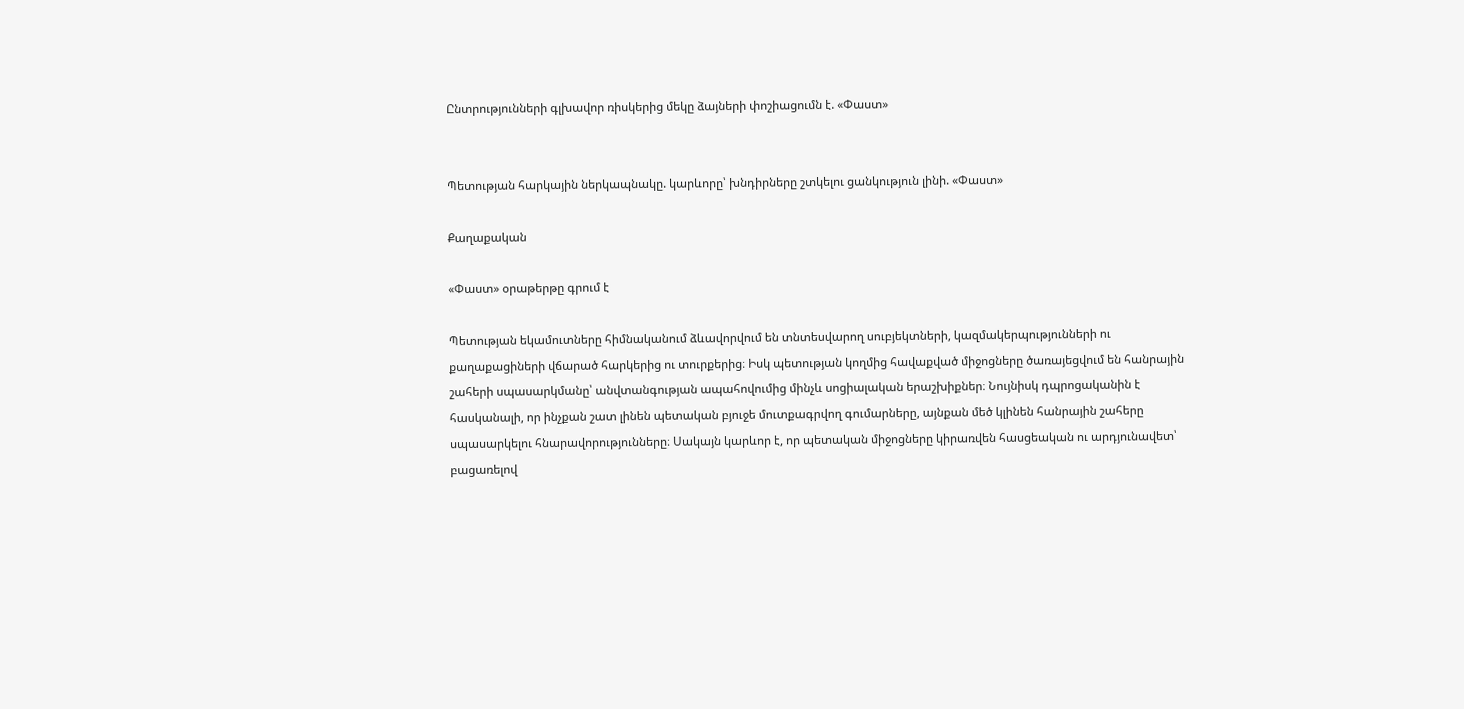Ընտրությունների գլխավոր ռիսկերից մեկը ձայների փոշիացումն է. «Փաստ»


Պետության հարկային ներկապնակը. կարևորը՝ խնդիրները շտկելու ցանկություն լինի. «Փաստ»

Քաղաքական

«Փաստ» օրաթերթը գրում է

Պետության եկամուտները հիմնականում ձևավորվում են տնտեսվարող սուբյեկտների, կազմակերպությունների ու քաղաքացիների վճարած հարկերից ու տուրքերից։ Իսկ պետության կողմից հավաքված միջոցները ծառայեցվում են հանրային շահերի սպասարկմանը՝ անվտանգության ապահովումից մինչև սոցիալական երաշխիքներ։ Նույնիսկ դպրոցականին է հասկանալի, որ ինչքան շատ լինեն պետական բյուջե մուտքագրվող գումարները, այնքան մեծ կլինեն հանրային շահերը սպասարկելու հնարավորությունները։ Սակայն կարևոր է, որ պետական միջոցները կիրառվեն հասցեական ու արդյունավետ՝ բացառելով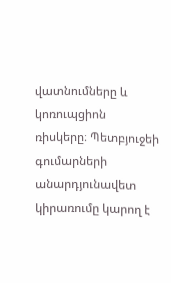վատնումները և կոռուպցիոն ռիսկերը։ Պետբյուջեի գումարների անարդյունավետ կիրառումը կարող է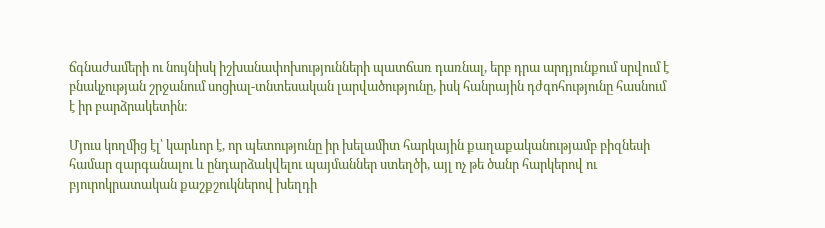ճգնաժամերի ու նույնիսկ իշխանափոխությունների պատճառ դառնալ, երբ դրա արդյունքում սրվում է բնակչության շրջանում սոցիալ-տնտեսական լարվածությունը, իսկ հանրային դժգոհությունը հասնում է իր բարձրակետին։

Մյուս կողմից էլ՝ կարևոր է, որ պետությունը իր խելամիտ հարկային քաղաքականությամբ բիզնեսի համար զարգանալու և ընդարձակվելու պայմաններ ստեղծի, այլ ոչ թե ծանր հարկերով ու բյուրոկրատական քաշքշուկներով խեղդի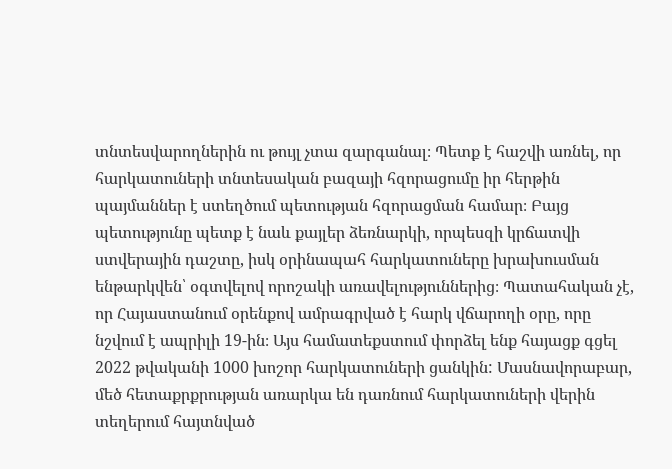տնտեսվարողներին ու թույլ չտա զարգանալ։ Պետք է հաշվի առնել, որ հարկատուների տնտեսական բազայի հզորացումը իր հերթին պայմաններ է ստեղծում պետության հզորացման համար։ Բայց պետությունը պետք է նաև քայլեր ձեռնարկի, որպեսզի կրճատվի ստվերային դաշտը, իսկ օրինապահ հարկատուները խրախուսման ենթարկվեն՝ օգտվելով որոշակի առավելություններից։ Պատահական չէ, որ Հայաստանում օրենքով ամրագրված է հարկ վճարողի օրը, որը նշվում է ապրիլի 19-ին։ Այս համատեքստում փորձել ենք հայացք գցել 2022 թվականի 1000 խոշոր հարկատուների ցանկին: Մասնավորաբար, մեծ հետաքրքրության առարկա են դառնում հարկատուների վերին տեղերում հայտնված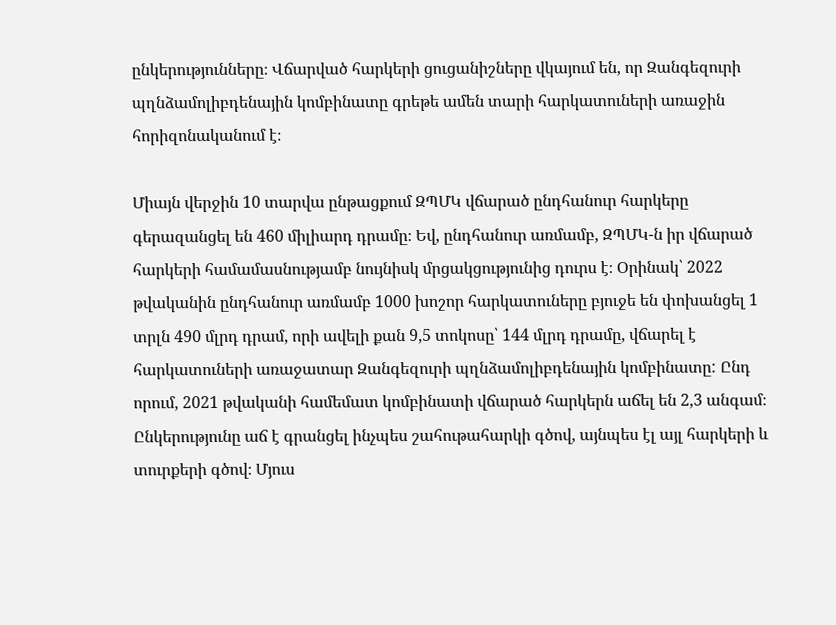ընկերությունները։ Վճարված հարկերի ցուցանիշները վկայում են, որ Զանգեզուրի պղնձամոլիբդենային կոմբինատը գրեթե ամեն տարի հարկատուների առաջին հորիզոնականում է։

Միայն վերջին 10 տարվա ընթացքում ԶՊՄԿ վճարած ընդհանուր հարկերը գերազանցել են 460 միլիարդ դրամը։ Եվ, ընդհանուր առմամբ, ԶՊՄԿ-ն իր վճարած հարկերի համամասնությամբ նույնիսկ մրցակցությունից դուրս է։ Օրինակ՝ 2022 թվականին ընդհանուր առմամբ 1000 խոշոր հարկատուները բյուջե են փոխանցել 1 տրլն 490 մլրդ դրամ, որի ավելի քան 9,5 տոկոսը՝ 144 մլրդ դրամը, վճարել է հարկատուների առաջատար Զանգեզուրի պղնձամոլիբդենային կոմբինատը: Ընդ որում, 2021 թվականի համեմատ կոմբինատի վճարած հարկերն աճել են 2,3 անգամ։ Ընկերությունը աճ է գրանցել ինչպես շահութահարկի գծով, այնպես էլ այլ հարկերի և տուրքերի գծով։ Մյուս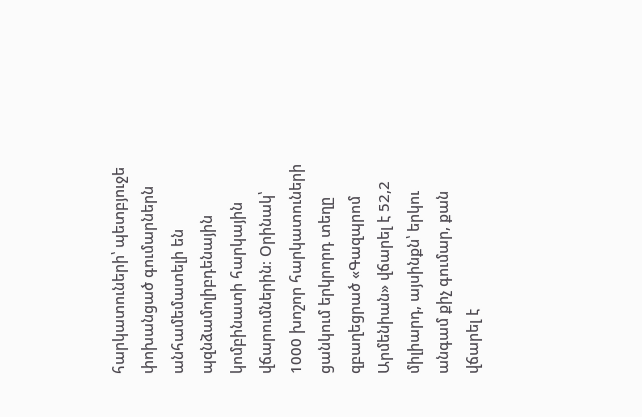հարկատուների՝ պետբյուջե փոխանցած գումարներն անհամեմատելի են պզնձամոլիբդենային կոմբինատի հարկային վճարումներին։ Օրինակ՝ 1000 խոշոր հարկատուների ցանկում երկրորդ տեղը զբաղեցրած «Գազպրոմ Արմենիան» վճարել է 52,2 միլիարդ, այսինքն՝ երկու անգամ քիչ գումար, քան վճարել է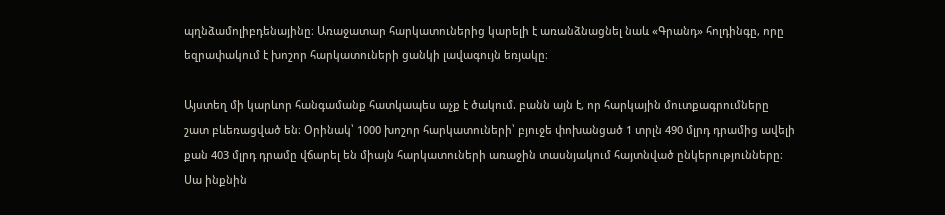պղնձամոլիբդենայինը։ Առաջատար հարկատուներից կարելի է առանձնացնել նաև «Գրանդ» հոլդինգը, որը եզրափակում է խոշոր հարկատուների ցանկի լավագույն եռյակը։

Այստեղ մի կարևոր հանգամանք հատկապես աչք է ծակում. բանն այն է, որ հարկային մուտքագրումները շատ բևեռացված են։ Օրինակ՝ 1000 խոշոր հարկատուների՝ բյուջե փոխանցած 1 տրլն 490 մլրդ դրամից ավելի քան 403 մլրդ դրամը վճարել են միայն հարկատուների առաջին տասնյակում հայտնված ընկերությունները։ Սա ինքնին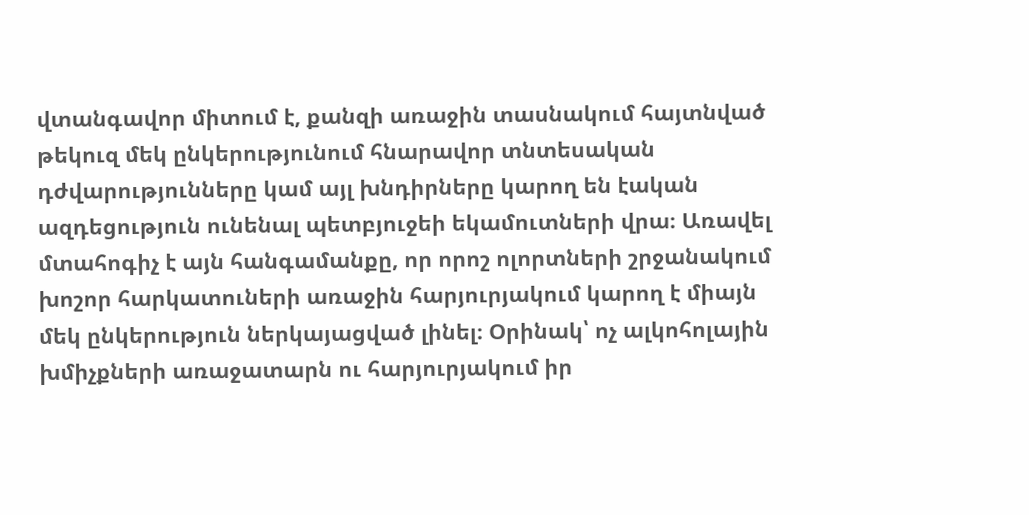վտանգավոր միտում է, քանզի առաջին տասնակում հայտնված թեկուզ մեկ ընկերությունում հնարավոր տնտեսական դժվարությունները կամ այլ խնդիրները կարող են էական ազդեցություն ունենալ պետբյուջեի եկամուտների վրա։ Առավել մտահոգիչ է այն հանգամանքը, որ որոշ ոլորտների շրջանակում խոշոր հարկատուների առաջին հարյուրյակում կարող է միայն մեկ ընկերություն ներկայացված լինել։ Օրինակ՝ ոչ ալկոհոլային խմիչքների առաջատարն ու հարյուրյակում իր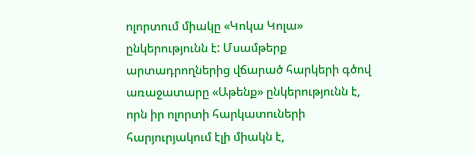ոլորտում միակը «Կոկա Կոլա» ընկերությունն է: Մսամթերք արտադրողներից վճարած հարկերի գծով առաջատարը «Աթենք» ընկերությունն է, որն իր ոլորտի հարկատուների հարյուրյակում էլի միակն է,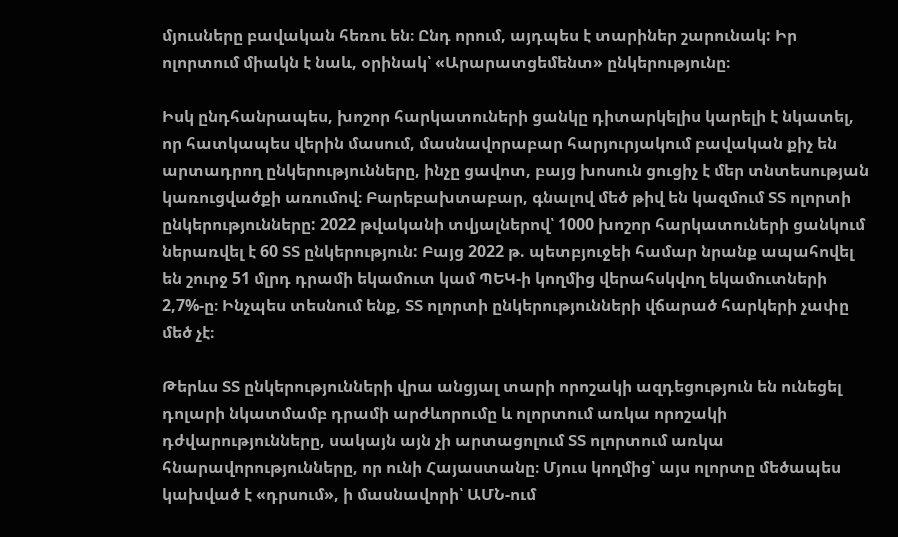մյուսները բավական հեռու են։ Ընդ որում, այդպես է տարիներ շարունակ: Իր ոլորտում միակն է նաև, օրինակ՝ «Արարատցեմենտ» ընկերությունը։

Իսկ ընդհանրապես, խոշոր հարկատուների ցանկը դիտարկելիս կարելի է նկատել, որ հատկապես վերին մասում, մասնավորաբար հարյուրյակում բավական քիչ են արտադրող ընկերությունները, ինչը ցավոտ, բայց խոսուն ցուցիչ է մեր տնտեսության կառուցվածքի առումով։ Բարեբախտաբար, գնալով մեծ թիվ են կազմում ՏՏ ոլորտի ընկերությունները: 2022 թվականի տվյալներով՝ 1000 խոշոր հարկատուների ցանկում ներառվել է 60 ՏՏ ընկերություն: Բայց 2022 թ. պետբյուջեի համար նրանք ապահովել են շուրջ 51 մլրդ դրամի եկամուտ կամ ՊԵԿ-ի կողմից վերահսկվող եկամուտների 2,7%-ը։ Ինչպես տեսնում ենք, ՏՏ ոլորտի ընկերությունների վճարած հարկերի չափը մեծ չէ։

Թերևս ՏՏ ընկերությունների վրա անցյալ տարի որոշակի ազդեցություն են ունեցել դոլարի նկատմամբ դրամի արժևորումը և ոլորտում առկա որոշակի դժվարությունները, սակայն այն չի արտացոլում ՏՏ ոլորտում առկա հնարավորությունները, որ ունի Հայաստանը։ Մյուս կողմից՝ այս ոլորտը մեծապես կախված է «դրսում», ի մասնավորի՝ ԱՄՆ-ում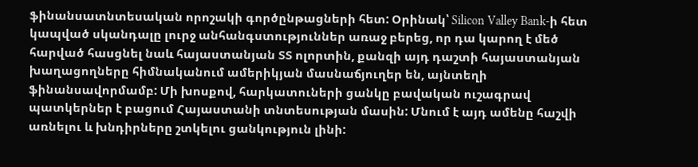ֆինանսատնտեսական որոշակի գործընթացների հետ: Օրինակ՝ Silicon Valley Bank-ի հետ կապված սկանդալը լուրջ անհանգստություններ առաջ բերեց, որ դա կարող է մեծ հարված հասցնել նաև հայաստանյան ՏՏ ոլորտին, քանզի այդ դաշտի հայաստանյան խաղացողները հիմնականում ամերիկյան մասնաճյուղեր են, այնտեղի ֆինանսավորմամբ: Մի խոսքով, հարկատուների ցանկը բավական ուշագրավ պատկերներ է բացում Հայաստանի տնտեսության մասին: Մնում է այդ ամենը հաշվի առնելու և խնդիրները շտկելու ցանկություն լինի: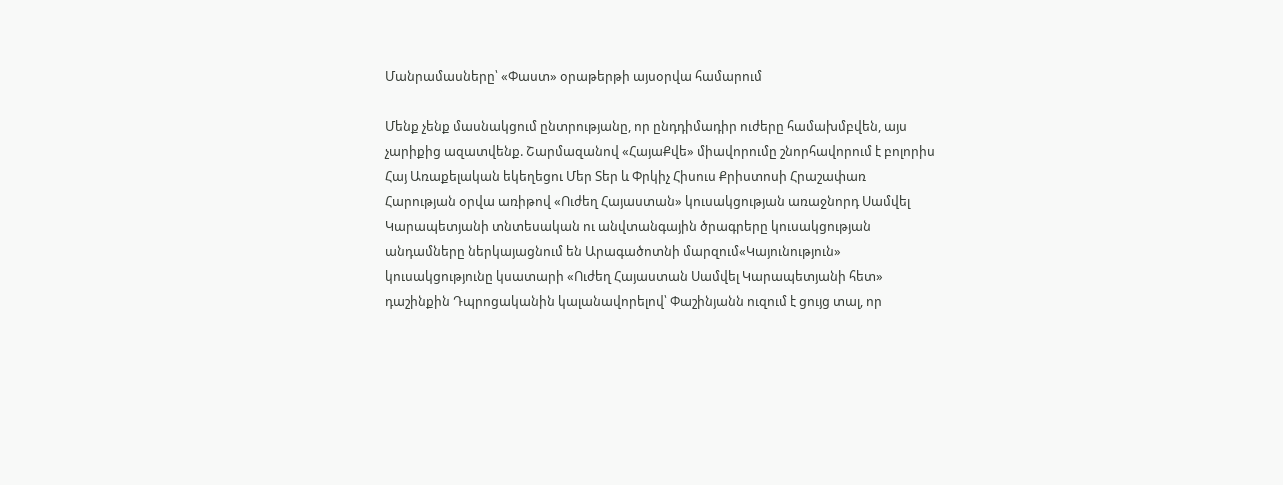Մանրամասները՝ «Փաստ» օրաթերթի այսօրվա համարում

Մենք չենք մասնակցում ընտրությանը, որ ընդդիմադիր ուժերը համախմբվեն, այս չարիքից ազատվենք. Շարմազանով «ՀայաՔվե» միավորումը շնորհավորում է բոլորիս Հայ Առաքելական եկեղեցու Մեր Տեր և Փրկիչ Հիսուս Քրիստոսի Հրաշափառ Հարության օրվա առիթով «Ուժեղ Հայաստան» կուսակցության առաջնորդ Սամվել Կարապետյանի տնտեսական ու անվտանգային ծրագրերը կուսակցության անդամները ներկայացնում են Արագածոտնի մարզում«Կայունություն» կուսակցությունը կսատարի «Ուժեղ Հայաստան Սամվել Կարապետյանի հետ» դաշինքին Դպրոցականին կալանավորելով՝ Փաշինյանն ուզում է ցույց տալ, որ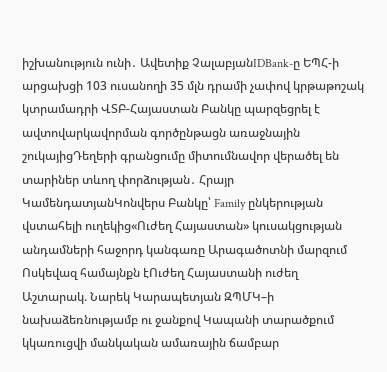իշխանություն ունի․ Ավետիք ՉալաբյանIDBank-ը ԵՊՀ-ի արցախցի 103 ուսանողի 35 մլն դրամի չափով կրթաթոշակ կտրամադրի ՎՏԲ-Հայաստան Բանկը պարզեցրել է ավտովարկավորման գործընթացն առաջնային շուկայիցԴեղերի գրանցումը միտումնավոր վերածել են տարիներ տևող փորձության․ Հրայր ԿամենդատյանԿոնվերս Բանկը՝ Family ընկերության վստահելի ուղեկից«Ուժեղ Հայաստան» կուսակցության անդամների հաջորդ կանգառը Արագածոտնի մարզում Ոսկեվազ համայնքն էՈւժեղ Հայաստանի ուժեղ Աշտարակ. Նարեկ Կարապետյան ԶՊՄԿ–ի նախաձեռնությամբ ու ջանքով Կապանի տարածքում կկառուցվի մանկական ամառային ճամբար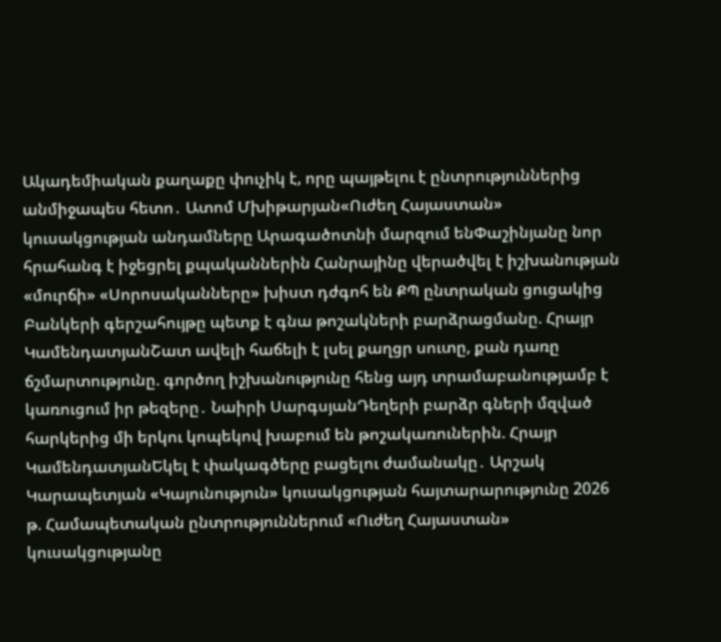Ակադեմիական քաղաքը փուչիկ է, որը պայթելու է ընտրություններից անմիջապես հետո․ Ատոմ Մխիթարյան«Ուժեղ Հայաստան» կուսակցության անդամները Արագածոտնի մարզում ենՓաշինյանը նոր հրահանգ է իջեցրել քպականներին Հանրայինը վերածվել է իշխանության «մուրճի» «Սորոսականները» խիստ դժգոհ են ՔՊ ընտրական ցուցակից Բանկերի գերշահույթը պետք է գնա թոշակների բարձրացմանը. Հրայր ԿամենդատյանՇատ ավելի հաճելի է լսել քաղցր սուտը, քան դառը ճշմարտությունը. գործող իշխանությունը հենց այդ տրամաբանությամբ է կառուցում իր թեզերը․ Նաիրի ՍարգսյանԴեղերի բարձր գների մզված հարկերից մի երկու կոպեկով խաբում են թոշակառուներին. Հրայր ԿամենդատյանԵկել է փակագծերը բացելու ժամանակը․ Արշակ Կարապետյան «Կայունություն» կուսակցության հայտարարությունը 2026 թ. Համապետական ընտրություններում «Ուժեղ Հայաստան» կուսակցությանը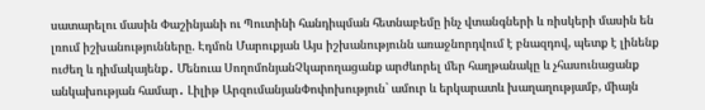սատարելու մասին Փաշինյանի ու Պուտինի հանդիպման հետնաբեմը ինչ վտանգների և ռիսկերի մասին են լռում իշխանությունները. Էդմոն Մարուքյան Այս իշխանությունն առաջնորդվում է բնազդով, պետք է լինենք ուժեղ և դիմակայենք․ Մենուա ՍողոմոնյանՉկարողացանք արժևորել մեր հաղթանակը և չհասունացանք անկախության համար․ Լիլիթ ԱրզումանյանՓոփոխություն` ամուր և երկարատև խաղաղությամբ, միայն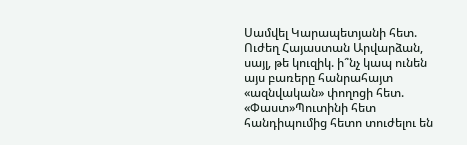Սամվել Կարապետյանի հետ. Ուժեղ Հայաստան Արվարձան, սայլ, թե կուզիկ. ի՞նչ կապ ունեն այս բառերը հանրահայտ «ազնվական» փողոցի հետ. «Փաստ»Պուտինի հետ հանդիպումից հետո տուժելու են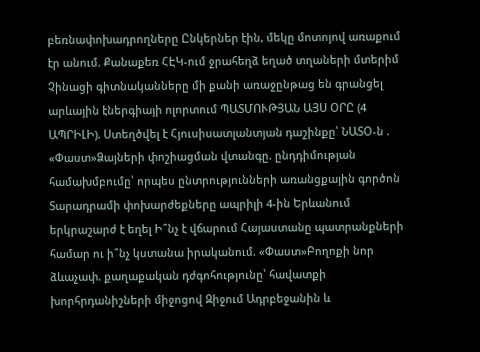բեռնափոխադրողները Ընկերներ էին, մեկը մոտոյով առաքում էր անում. Քանաքեռ ՀԷԿ-ում ջրահեղձ եղած տղաների մտերիմ Չինացի գիտնականները մի քանի առաջընթաց են գրանցել արևային էներգիայի ոլորտում ՊԱՏՄՈՒԹՅԱՆ ԱՅՍ ՕՐԸ (4 ԱՊՐԻԼԻ). Ստեղծվել է Հյուսիսատլանտյան դաշինքը՝ ՆԱՏՕ-ն . «Փաստ»Ձայների փոշիացման վտանգը. ընդդիմության համախմբումը՝ որպես ընտրությունների առանցքային գործոն Տարադրամի փոխարժեքները ապրիլի 4-ին Երևանում երկրաշարժ է եղել Ի՞նչ է վճարում Հայաստանը պատրանքների համար ու ի՞նչ կստանա իրականում. «Փաստ»Բողոքի նոր ձևաչափ. քաղաքական դժգոհությունը՝ հավատքի խորհրդանիշների միջոցով Զիջում Ադրբեջանին և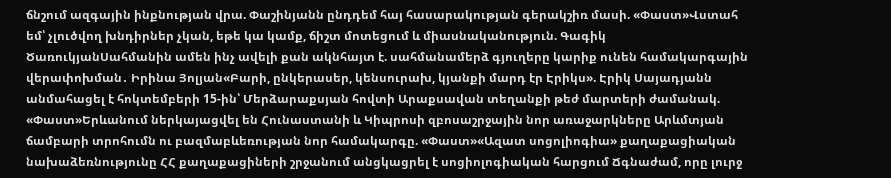ճնշում ազգային ինքնության վրա. Փաշինյանն ընդդեմ հայ հասարակության գերակշիռ մասի. «Փաստ»Վստահ եմ՝ չլուծվող խնդիրներ չկան, եթե կա կամք, ճիշտ մոտեցում և միասնականություն. Գագիկ ԾառուկյանՍահմանին ամեն ինչ ավելի քան ակնհայտ է. սահմանամերձ գյուղերը կարիք ունեն համակարգային վերափոխման․ Իրինա Յոլյան«Բարի, ընկերասեր, կենսուրախ, կյանքի մարդ էր Էրիկս». Էրիկ Սայադյանն անմահացել է հոկտեմբերի 15-ին՝ Մերձարաքսյան հովտի Արաքսավան տեղանքի թեժ մարտերի ժամանակ. «Փաստ»Երևանում ներկայացվել են Հունաստանի և Կիպրոսի զբոսաշրջային նոր առաջարկները Արևմտյան ճամբարի տրոհումն ու բազմաբևեռության նոր համակարգը. «Փաստ»«Ազատ սոցոլիոգիա» քաղաքացիական նախաձեռնությունը ՀՀ քաղաքացիների շրջանում անցկացրել է սոցիոլոգիական հարցում Ճգնաժամ, որը լուրջ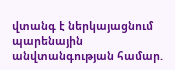վտանգ է ներկայացնում պարենային անվտանգության համար.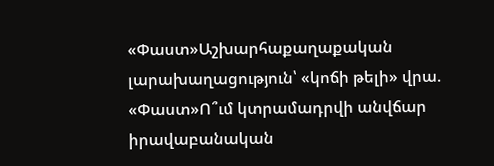«Փաստ»Աշխարհաքաղաքական լարախաղացություն՝ «կոճի թելի» վրա. «Փաստ»Ո՞ւմ կտրամադրվի անվճար իրավաբանական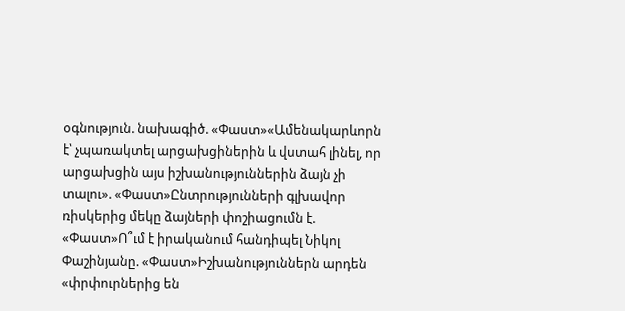օգնություն. նախագիծ. «Փաստ»«Ամենակարևորն է՝ չպառակտել արցախցիներին և վստահ լինել, որ արցախցին այս իշխանություններին ձայն չի տալու». «Փաստ»Ընտրությունների գլխավոր ռիսկերից մեկը ձայների փոշիացումն է. «Փաստ»Ո՞ւմ է իրականում հանդիպել Նիկոլ Փաշինյանը. «Փաստ»Իշխանություններն արդեն «փրփուրներից են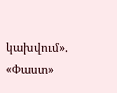կախվում». «Փաստ»